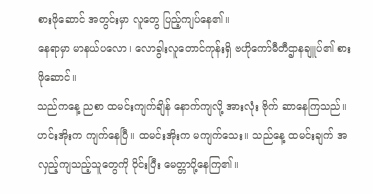စားဖိုဆောင် အတွင်းမှာ လူတွေ ပြည့်ကျပ်နေ၏။
နေရာမှာ မာနယ်ပလော၊ လောခွါးလူတောင်ကုန်းရှိ ဗဟိုကော်မီတီဌာနချူပ်၏ စားဖိုဆောင်။
သည်ကနေ့ ညစာ ထမင်းကျက်ချိန် နောက်ကျလို့ အားလုံး ဗိုက် ဆာနေကြသည်။ ဟင်းအိုးက ကျက်နေပြီ။ ထမင်းအိုးက မကျက်သေး။ သည်နေ့ ထမင်းချက် အလှည့်ကျသည့်သူတွေကို ဝိုင်းပြီး မေတ္တာပို့နေကြ၏။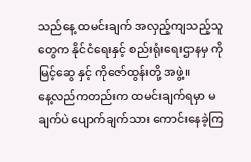သည်နေ့ ထမင်းချက် အလှည့်ကျသည့်သူတွေက နိုင်ငံရေးနှင့် စည်းရုံးရေးဌာနမှ ကိုမြင့်ဆွေ နှင့် ကိုဇော်ထွန်းတို့ အဖွဲ့။
နေ့လည်ကတည်းက ထမင်းချက်ရမှာ မချက်ပဲ ပျောက်ချက်သား ကောင်းနေခဲ့ကြ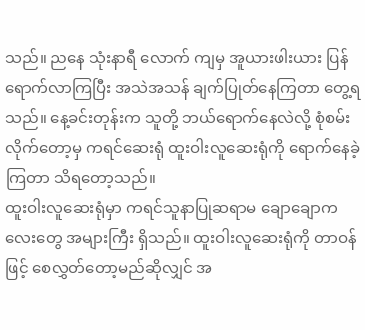သည်။ ညနေ သုံးနာရီ လောက် ကျမှ အူယားဖါးယား ပြန် ရောက်လာကြပြီး အသဲအသန် ချက်ပြုတ်နေကြတာ တွေ့ရသည်။ နေ့ခင်းတုန်းက သူတို့ ဘယ်ရောက်နေလဲလို့ စုံစမ်းလိုက်တော့မှ ကရင်ဆေးရုံ ထူးဝါးလူဆေးရုံကို ရောက်နေခဲ့ကြတာ သိရတော့သည်။
ထူးဝါးလူဆေးရုံမှာ ကရင်သူနာပြုဆရာမ ချောချောကလေးတွေ အများကြီး ရှိသည်။ ထူးဝါးလူဆေးရုံကို တာဝန်ဖြင့် စေလွှတ်တော့မည်ဆိုလျှင် အ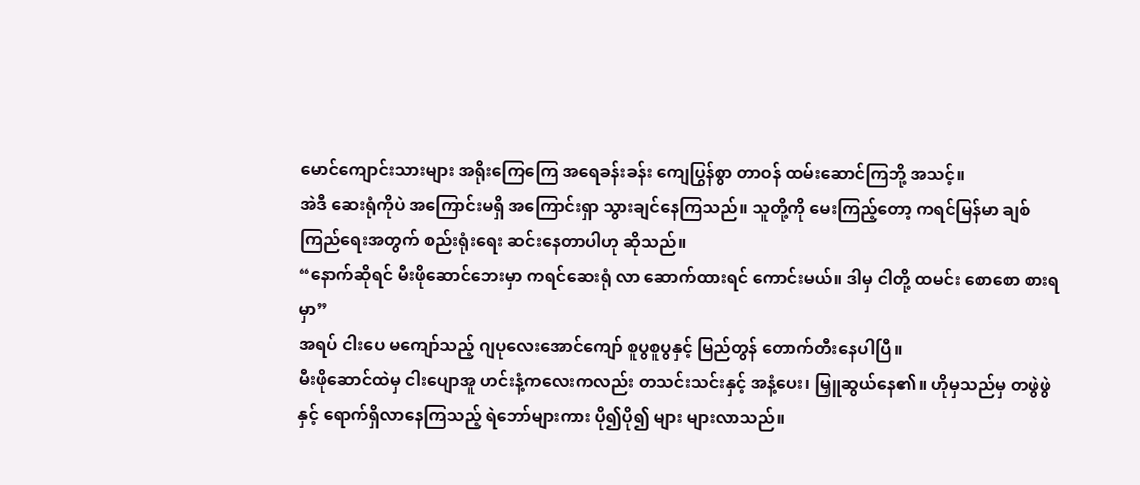မောင်ကျောင်းသားများ အရိုးကြေကြေ အရေခန်းခန်း ကျေပြွန်စွာ တာဝန် ထမ်းဆောင်ကြဘို့ အသင့်။
အဲဒီ ဆေးရုံကိုပဲ အကြောင်းမရှိ အကြောင်းရှာ သွားချင်နေကြသည်။ သူတို့ကို မေးကြည့်တော့ ကရင်မြန်မာ ချစ်ကြည်ရေးအတွက် စည်းရုံးရေး ဆင်းနေတာပါဟု ဆိုသည်။
“နောက်ဆိုရင် မီးဖိုဆောင်ဘေးမှာ ကရင်ဆေးရုံ လာ ဆောက်ထားရင် ကောင်းမယ်။ ဒါမှ ငါတို့ ထမင်း စောစော စားရမှာ”
အရပ် ငါးပေ မကျော်သည့် ဂျပုလေးအောင်ကျော် စူပွစူပွနှင့် မြည်တွန် တောက်တီးနေပါပြီ။
မီးဖိုဆောင်ထဲမှ ငါးပျောအူ ဟင်းနံ့ကလေးကလည်း တသင်းသင်းနှင့် အနံ့ပေး၊ မြှူဆွယ်နေ၏။ ဟိုမှသည်မှ တဖွဲဖွဲနှင့် ရောက်ရှိလာနေကြသည့် ရဲဘော်များကား ပို၍ပို၍ များ များလာသည်။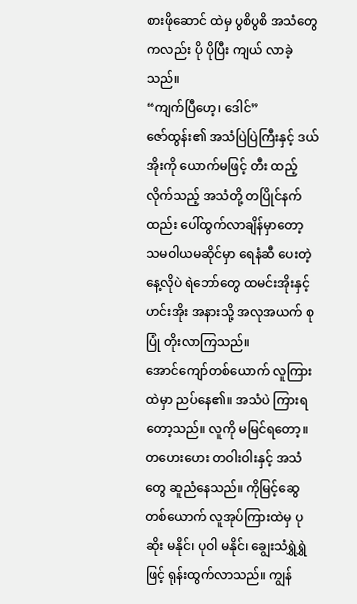စားဖိုဆောင် ထဲမှ ပွစိပွစိ အသံတွေကလည်း ပို ပိုပြီး ကျယ် လာခဲ့သည်။
“ကျက်ပြီဟေ့၊ ဒေါင်”
ဇော်ထွန်း၏ အသံပြဲပြဲကြီးနှင့် ဒယ်အိုးကို ယောက်မဖြင့် တီး ထည့်လိုက်သည့် အသံတို့ တပြိုင်နက် ထည်း ပေါ်ထွက်လာချိန်မှာတော့ သမဝါယမဆိုင်မှာ ရေနံဆီ ပေးတဲ့နေ့လိုပဲ ရဲဘော်တွေ ထမင်းအိုးနှင့် ဟင်းအိုး အနားသို့ အလုအယက် စုပြုံ တိုးလာကြသည်။
အောင်ကျော်တစ်ယောက် လူကြားထဲမှာ ညပ်နေ၏။ အသံပဲ ကြားရတော့သည်။ လူကို မမြင်ရတော့။ တဟေးဟေး တဝါးဝါးနှင့် အသံတွေ ဆူညံနေသည်။ ကိုမြင့်ဆွေတစ်ယောက် လူအုပ်ကြားထဲမှ ပုဆိုး မနိုင်၊ ပုဝါ မနိုင်၊ ချွေးသံရွှဲရွှဲဖြင့် ရုန်းထွက်လာသည်။ ကျွန်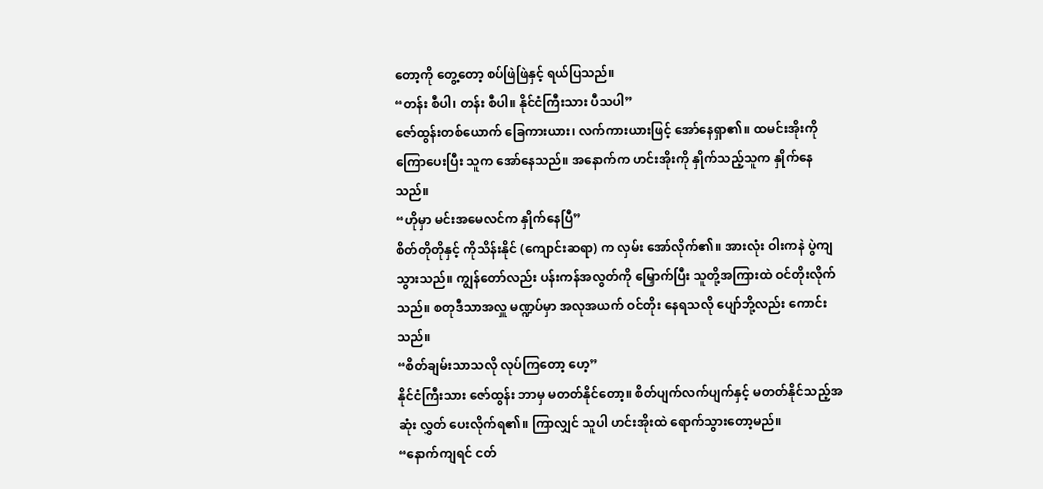တော့ကို တွေ့တော့ စပ်ဖြဲဖြဲနှင့် ရယ်ပြသည်။
“တန်း စီပါ၊ တန်း စီပါ။ နိုင်ငံကြီးသား ပီသပါ”
ဇော်ထွန်းတစ်ယောက် ခြေကားယား၊ လက်ကားယားဖြင့် အော်နေရှာ၏။ ထမင်းအိုးကို ကြောပေးပြီး သူက အော်နေသည်။ အနောက်က ဟင်းအိုးကို နှိုက်သည့်သူက နှိုက်နေသည်။
“ဟိုမှာ မင်းအမေလင်က နှိုက်နေပြီ”
စိတ်တိုတိုနှင့် ကိုသိန်းနိုင် (ကျောင်းဆရာ) က လှမ်း အော်လိုက်၏။ အားလုံး ဝါးကနဲ ပွဲကျသွားသည်။ ကျွန်တော်လည်း ပန်းကန်အလွတ်ကို မြှောက်ပြီး သူတို့အကြားထဲ ဝင်တိုးလိုက်သည်။ စတုဒီသာအလှူ မဏ္ဍပ်မှာ အလုအယက် ဝင်တိုး နေရသလို ပျော်ဘို့လည်း ကောင်းသည်။
“စိတ်ချမ်းသာသလို လုပ်ကြတော့ ဟေ့”
နိုင်ငံကြီးသား ဇော်ထွန်း ဘာမှ မတတ်နိုင်တော့။ စိတ်ပျက်လက်ပျက်နှင့် မတတ်နိုင်သည့်အဆုံး လွှတ် ပေးလိုက်ရ၏။ ကြာလျှင် သူပါ ဟင်းအိုးထဲ ရောက်သွားတော့မည်။
“နောက်ကျရင် ငတ်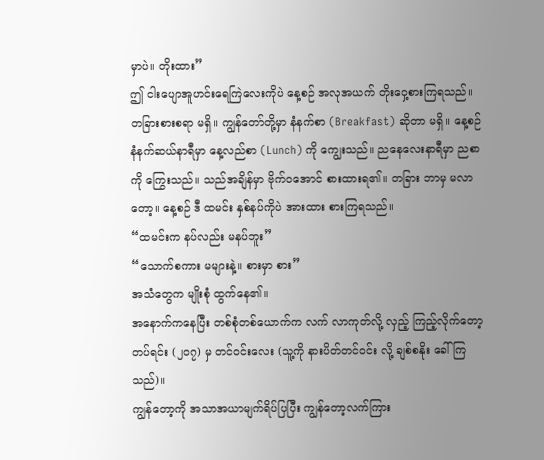မှာပဲ။ တိုးထား”
ဤ ငါးပျောအူဟင်းရေကြဲလေးကိုပဲ နေ့စဉ် အလုအယက် တိုးဝှေ့စားကြရသည်။ တခြားစားစရာ မရှိ။ ကျွန်တော်တို့မှာ နံနက်စာ (Breakfast) ဆိုတာ မရှိ။ နေ့စဉ် နံနက်ဆယ်နာရီမှာ နေ့လည်စာ (Lunch) ကို ကျွေးသည်။ ညနေလေးနာရီမှာ ညစာကို ကြွေးသည်။ သည်အချိန်မှာ ဗိုက်ဝအောင် စားထားရ၏။ တခြား ဘာမှ မလာတော့။ နေ့စဉ် ဒီ ထမင်း နှစ်နပ်ကိုပဲ အားထား စားကြရသည်။
“ထမင်းက နပ်လည်း မနပ်ဘူး”
“သောက်စကား မများနဲ့။ စားမှာ စား”
အသံတွေက မျိုးစုံ ထွက်နေ၏။
အနောက်ကနေပြီး တစ်စုံတစ်ယောက်က လက် လာကုတ်လို့ လှည့် ကြည့်လိုက်တော့ တပ်ရင်း (၂၀၇) မှ တင်ဝင်းလေး (သူ့ကို နားပိတ်တင်ဝင်း လို့ ချစ်စနိုး ခေါ်ကြသည်)။
ကျွန်တော့ကို အသာအယာမျက်ရိပ်ပြပြီး ကျွန်တော့လက်ကြား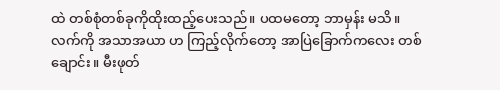ထဲ တစ်စုံတစ်ခုကိုထိုးထည့်ပေးသည်။ ပထမတော့ ဘာမှန်း မသိ။ လက်ကို အသာအယာ ဟ ကြည့်လိုက်တော့ အာပြဲခြောက်ကလေး တစ်ချောင်း။ မီးဖုတ်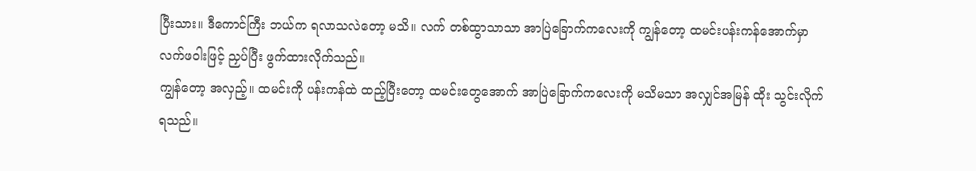ပြီးသား။ ဒီကောင်ကြီး ဘယ်က ရလာသလဲတော့ မသိ။ လက် တစ်ထွာသာသာ အာပြဲခြောက်ကလေးကို ကျွန်တော့ ထမင်းပန်းကန်အောက်မှာ လက်ဖဝါးဖြင့် ညှပ်ပြီး ဖွက်ထားလိုက်သည်။
ကျွန်တော့ အလှည့်။ ထမင်းကို ပန်းကန်ထဲ ထည့်ပြီးတော့ ထမင်းတွေအောက် အာပြဲခြောက်ကလေးကို မသိမသာ အလျှင်အမြန် ထိုး သွင်းလိုက်ရသည်။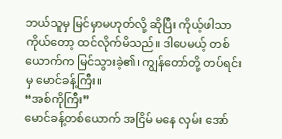ဘယ်သူမှ မြင်မှာမဟုတ်လို့ ဆိုပြီး ကိုယ့်ဖါသာ ကိုယ်တော့ ထင်လိုက်မိသည်။ ဒါပေမယ့် တစ်ယောက်က မြင်သွားခဲ့၏၊ ကျွန်တော်တို့ တပ်ရင်းမှ မောင်ခန့်ကြီး။
“အစ်ကိုကြီး”
မောင်ခန့်တစ်ယောက် အငြိမ် မနေ လှမ်း အော်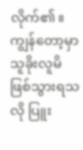လိုက်၏။ ကျွန်တော့မှာ သူခိုးလူမိ ဖြစ်သွားရသလို ပြူး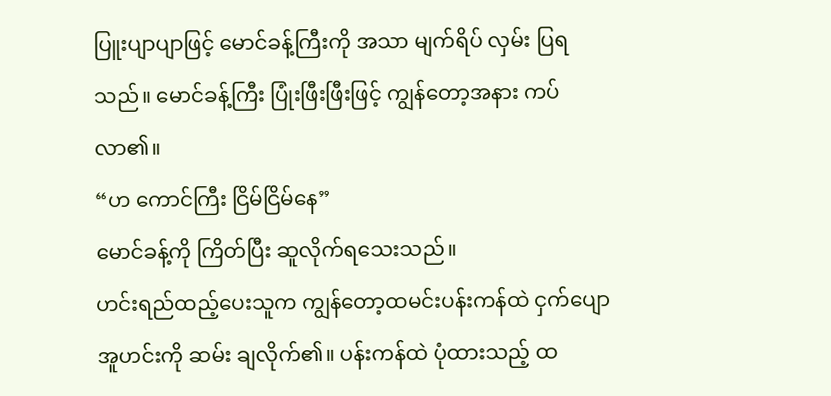ပြူးပျာပျာဖြင့် မောင်ခန့်ကြီးကို အသာ မျက်ရိပ် လှမ်း ပြရသည်။ မောင်ခန့်ကြီး ပြုံးဖြီးဖြီးဖြင့် ကျွန်တော့အနား ကပ်လာ၏။
“ဟ ကောင်ကြီး ငြိမ်ငြိမ်နေ”
မောင်ခန့်ကို ကြိတ်ပြီး ဆူလိုက်ရသေးသည်။
ဟင်းရည်ထည့်ပေးသူက ကျွန်တော့ထမင်းပန်းကန်ထဲ ငှက်ပျောအူဟင်းကို ဆမ်း ချလိုက်၏။ ပန်းကန်ထဲ ပုံထားသည့် ထ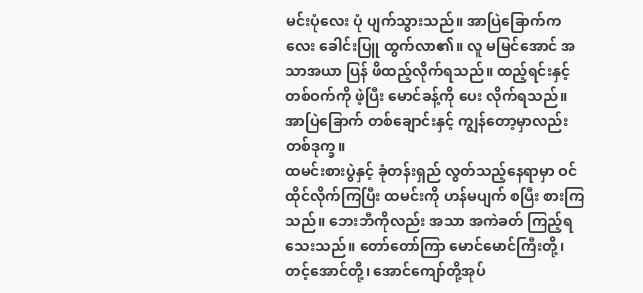မင်းပုံလေး ပုံ ပျက်သွားသည်။ အာပြဲခြောက်ကလေး ခေါင်းပြူ ထွက်လာ၏။ လူ မမြင်အောင် အသာအယာ ပြန် ဖိထည့်လိုက်ရသည်။ ထည့်ရင်းနှင့် တစ်ဝက်ကို ဖဲ့ပြီး မောင်ခန့်ကို ပေး လိုက်ရသည်။
အာပြဲခြောက် တစ်ချောင်းနှင့် ကျွန်တော့မှာလည်း တစ်ဒုက္ခ။
ထမင်းစားပွဲနှင့် ခုံတန်းရှည် လွတ်သည့်နေရာမှာ ဝင် ထိုင်လိုက်ကြပြီး ထမင်းကို ဟန်မပျက် စပြီး စားကြသည်။ ဘေးဘီကိုလည်း အသာ အကဲခတ် ကြည့်ရသေးသည်။ တော်တော်ကြာ မောင်မောင်ကြီးတို့၊ တင့်အောင်တို့၊ အောင်ကျော်တို့အုပ်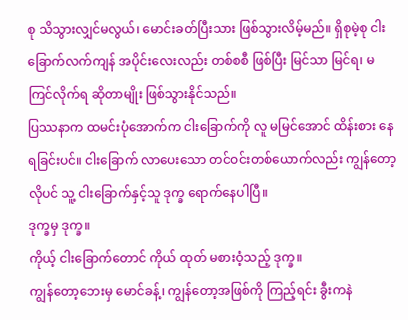စု သိသွားလျှင်မလွယ်၊ မောင်းခတ်ပြီးသား ဖြစ်သွားလိမ့်မည်။ ရှိစုမဲ့စု ငါးခြောက်လက်ကျန် အပိုင်းလေးလည်း တစ်စစီ ဖြစ်ပြီး မြင်သာ မြင်ရ၊ မကြင်လိုက်ရ ဆိုတာမျိုး ဖြစ်သွားနိုင်သည်။
ပြဿနာက ထမင်းပုံအောက်က ငါးခြောက်ကို လူ မမြင်အောင် ထိန်းစား နေရခြင်းပင်။ ငါးခြောက် လာပေးသော တင်ဝင်းတစ်ယောက်လည်း ကျွန်တော့လိုပင် သူ့ ငါးခြောက်နှင့်သူ ဒုက္ခ ရောက်နေပါပြီ။
ဒုက္ခမှ ဒုက္ခ။
ကိုယ့် ငါးခြောက်တောင် ကိုယ် ထုတ် မစားဝံ့သည့် ဒုက္ခ။
ကျွန်တော့ဘေးမှ မောင်ခန့်၊ ကျွန်တော့အဖြစ်ကို ကြည့်ရင်း ခွီးကနဲ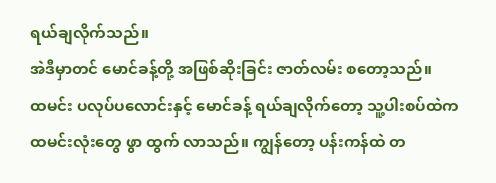ရယ်ချလိုက်သည်။
အဲဒီမှာတင် မောင်ခန့်တို့ အဖြစ်ဆိုးခြင်း ဇာတ်လမ်း စတော့သည်။
ထမင်း ပလုပ်ပလောင်းနှင့် မောင်ခန့် ရယ်ချလိုက်တော့ သူ့ပါးစပ်ထဲက ထမင်းလုံးတွေ ဖွာ ထွက် လာသည်။ ကျွန်တော့ ပန်းကန်ထဲ တ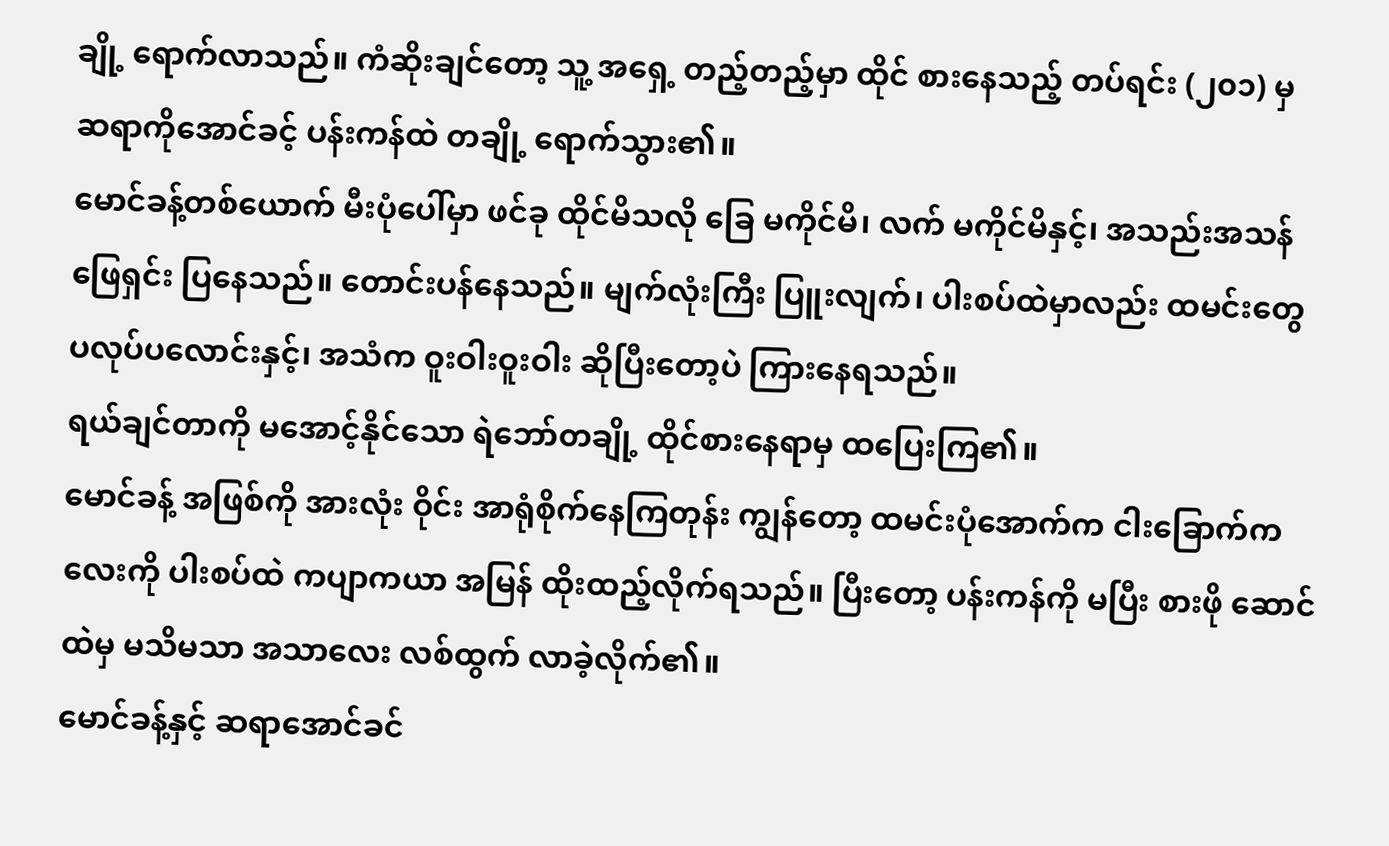ချို့ ရောက်လာသည်။ ကံဆိုးချင်တော့ သူ့ အရှေ့ တည့်တည့်မှာ ထိုင် စားနေသည့် တပ်ရင်း (၂၀၁) မှ ဆရာကိုအောင်ခင့် ပန်းကန်ထဲ တချို့ ရောက်သွား၏။
မောင်ခန့်တစ်ယောက် မီးပုံပေါ်မှာ ဖင်ခု ထိုင်မိသလို ခြေ မကိုင်မိ၊ လက် မကိုင်မိနှင့်၊ အသည်းအသန် ဖြေရှင်း ပြနေသည်။ တောင်းပန်နေသည်။ မျက်လုံးကြီး ပြူးလျက်၊ ပါးစပ်ထဲမှာလည်း ထမင်းတွေ ပလုပ်ပလောင်းနှင့်၊ အသံက ဝူးဝါးဝူးဝါး ဆိုပြီးတော့ပဲ ကြားနေရသည်။
ရယ်ချင်တာကို မအောင့်နိုင်သော ရဲဘော်တချို့ ထိုင်စားနေရာမှ ထပြေးကြ၏။
မောင်ခန့် အဖြစ်ကို အားလုံး ဝိုင်း အာရုံစိုက်နေကြတုန်း ကျွန်တော့ ထမင်းပုံအောက်က ငါးခြောက်ကလေးကို ပါးစပ်ထဲ ကပျာကယာ အမြန် ထိုးထည့်လိုက်ရသည်။ ပြီးတော့ ပန်းကန်ကို မပြီး စားဖို ဆောင်ထဲမှ မသိမသာ အသာလေး လစ်ထွက် လာခဲ့လိုက်၏။
မောင်ခန့်နှင့် ဆရာအောင်ခင်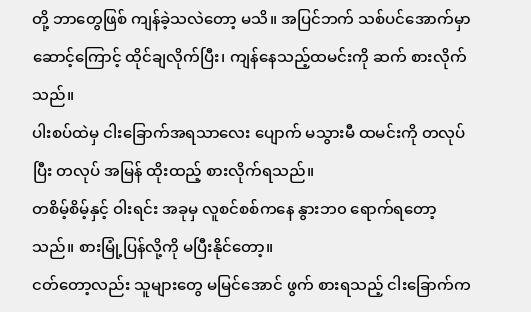တို့ ဘာတွေဖြစ် ကျန်ခဲ့သလဲတော့ မသိ။ အပြင်ဘက် သစ်ပင်အောက်မှာ ဆောင့်ကြောင့် ထိုင်ချလိုက်ပြီး၊ ကျန်နေသည့်ထမင်းကို ဆက် စားလိုက်သည်။
ပါးစပ်ထဲမှ ငါးခြောက်အရသာလေး ပျောက် မသွားမီ ထမင်းကို တလုပ်ပြီး တလုပ် အမြန် ထိုးထည့် စားလိုက်ရသည်။
တစိမ့်စိမ့်နှင့် ဝါးရင်း အခုမှ လူစင်စစ်ကနေ နွားဘ၀ ရောက်ရတော့သည်။ စားမြုံ့ပြန်လို့ကို မပြီးနိုင်တော့။
ငတ်တော့လည်း သူများတွေ မမြင်အောင် ဖွက် စားရသည့် ငါးခြောက်က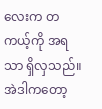လေးက တကယ့်ကို အရသာ ရှိလှသည်။
အဲဒါကတော့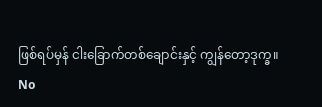ဖြစ်ရပ်မှန် ငါးခြောက်တစ်ချောင်းနှင့် ကျွန်တော့ဒုက္ခ။
No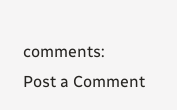comments:
Post a Comment